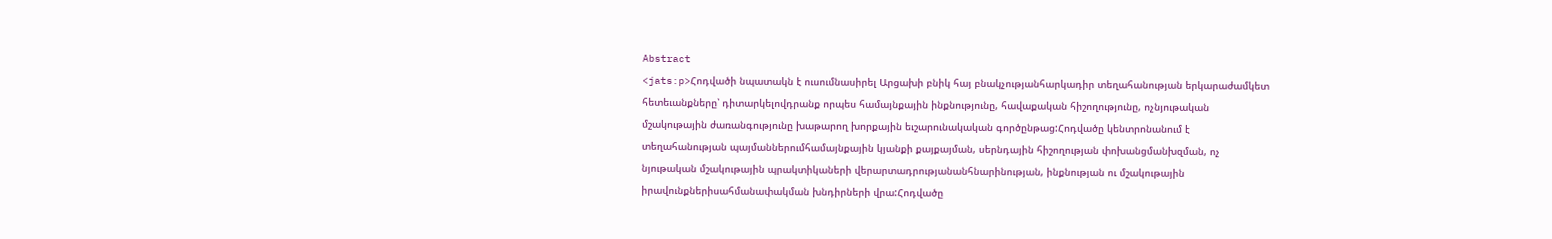Abstract
<jats:p>Հոդվածի նպատակն է ուսումնասիրել Արցախի բնիկ հայ բնակչությանհարկադիր տեղահանության երկարաժամկետ հետեւանքները՝ դիտարկելովդրանք որպես համայնքային ինքնությունը, հավաքական հիշողությունը, ոչնյութական մշակութային ժառանգությունը խաթարող խորքային եւշարունակական գործընթաց:Հոդվածը կենտրոնանում է տեղահանության պայմաններումհամայնքային կյանքի քայքայման, սերնդային հիշողության փոխանցմանխզման, ոչ նյութական մշակութային պրակտիկաների վերարտադրությանանհնարինության, ինքնության ու մշակութային իրավունքներիսահմանափակման խնդիրների վրա:Հոդվածը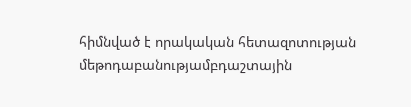հիմնված է որակական հետազոտության մեթոդաբանությամբդաշտային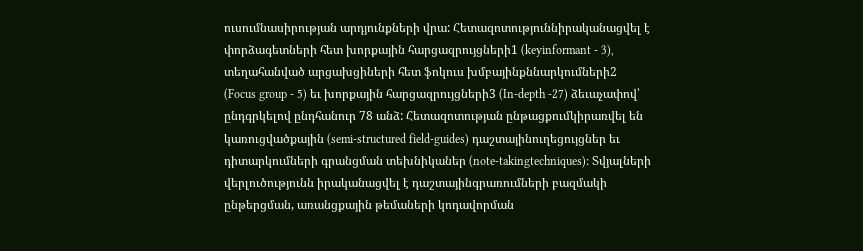ուսումնասիրության արդյունքների վրա: Հետազոտություննիրականացվել է փորձագետների հետ խորքային հարցազրույցների1 (keyinformant - 3), տեղահանված արցախցիների հետ ֆոկուս խմբայինքննարկումների2 (Focus group - 5) եւ խորքային հարցազրույցների3 (In-depth -27) ձեւաչափով՝ ընդգրկելով ընդհանուր 78 անձ: Հետազոտության ընթացքումկիրառվել են կառուցվածքային (semi-structured field-guides) դաշտայինուղեցույցներ եւ դիտարկումների գրանցման տեխնիկաներ (note-takingtechniques)։ Տվյալների վերլուծությունն իրականացվել է դաշտայինգրառումների բազմակի ընթերցման, առանցքային թեմաների կոդավորման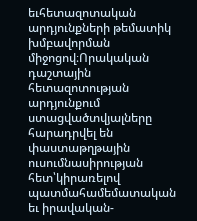եւհետազոտական արդյունքների թեմատիկ խմբավորման միջոցով։Որակական դաշտային հետազոտության արդյունքում ստացվածտվյալները հարադրվել են փաստաթղթային ուսումնասիրության հետ՝կիրառելով պատմահամեմատական եւ իրավական-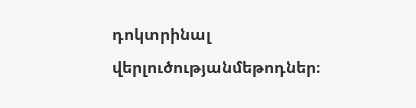դոկտրինալ վերլուծությանմեթոդներ։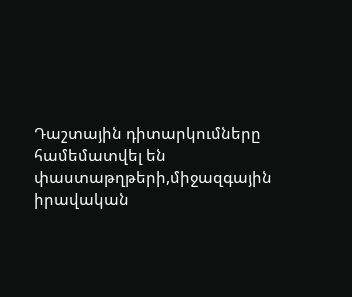Դաշտային դիտարկումները համեմատվել են փաստաթղթերի,միջազգային իրավական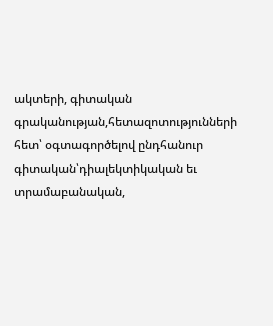ակտերի, գիտական գրականության,հետազոտությունների հետ՝ օգտագործելով ընդհանուր գիտական՝դիալեկտիկական եւ տրամաբանական,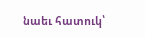նաեւ հատուկ՝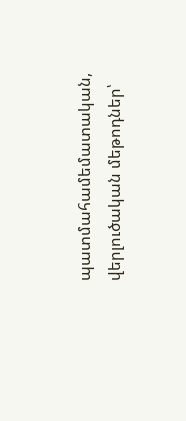պատմահամեմատական, վերլուծական մեթոդներ՝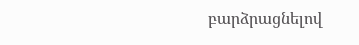բարձրացնելով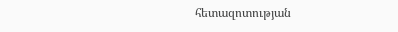հետազոտության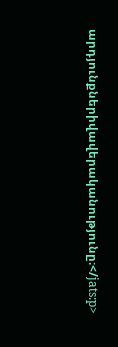արդյունքներիվավերականությունը։</jats:p>